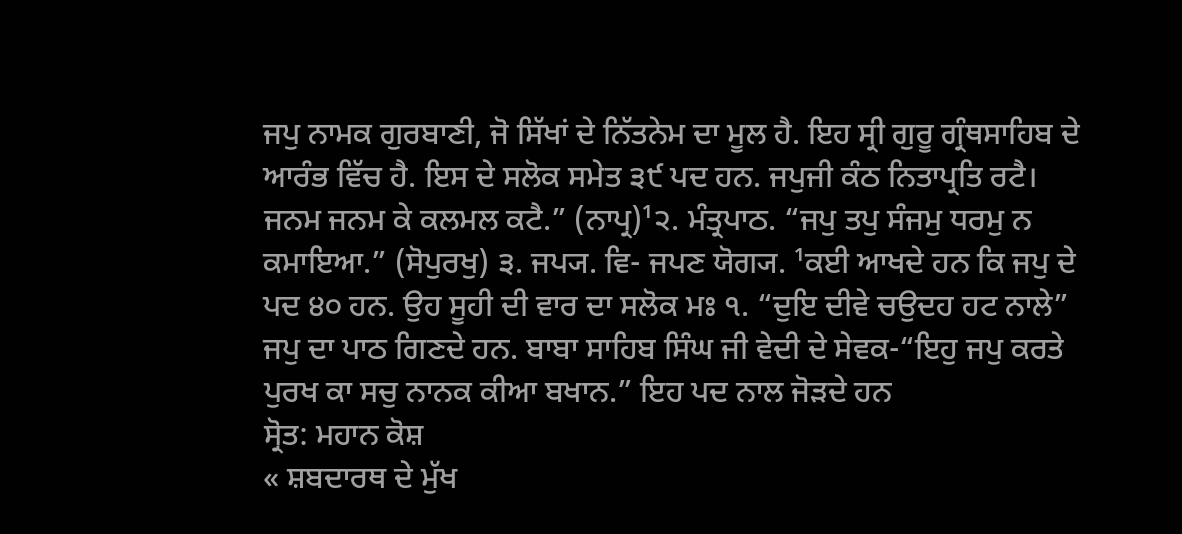ਜਪੁ ਨਾਮਕ ਗੁਰਬਾਣੀ, ਜੋ ਸਿੱਖਾਂ ਦੇ ਨਿੱਤਨੇਮ ਦਾ ਮੂਲ ਹੈ. ਇਹ ਸ੍ਰੀ ਗੁਰੂ ਗ੍ਰੰਥਸਾਹਿਬ ਦੇ ਆਰੰਭ ਵਿੱਚ ਹੈ. ਇਸ ਦੇ ਸਲੋਕ ਸਮੇਤ ੩੯ ਪਦ ਹਨ. ਜਪੁਜੀ ਕੰਠ ਨਿਤਾਪ੍ਰਤਿ ਰਟੈ। ਜਨਮ ਜਨਮ ਕੇ ਕਲਮਲ ਕਟੈ.” (ਨਾਪ੍ਰ)¹੨. ਮੰਤ੍ਰਪਾਠ. “ਜਪੁ ਤਪੁ ਸੰਜਮੁ ਧਰਮੁ ਨ ਕਮਾਇਆ.” (ਸੋਪੁਰਖੁ) ੩. ਜਪ੍ਯ. ਵਿ- ਜਪਣ ਯੋਗ੍ਯ. ¹ਕਈ ਆਖਦੇ ਹਨ ਕਿ ਜਪੁ ਦੇ ਪਦ ੪੦ ਹਨ. ਉਹ ਸੂਹੀ ਦੀ ਵਾਰ ਦਾ ਸਲੋਕ ਮਃ ੧. “ਦੁਇ ਦੀਵੇ ਚਉਦਹ ਹਟ ਨਾਲੇ” ਜਪੁ ਦਾ ਪਾਠ ਗਿਣਦੇ ਹਨ. ਬਾਬਾ ਸਾਹਿਬ ਸਿੰਘ ਜੀ ਵੇਦੀ ਦੇ ਸੇਵਕ-“ਇਹੁ ਜਪੁ ਕਰਤੇ ਪੁਰਖ ਕਾ ਸਚੁ ਨਾਨਕ ਕੀਆ ਬਖਾਨ.” ਇਹ ਪਦ ਨਾਲ ਜੋੜਦੇ ਹਨ
ਸ੍ਰੋਤ: ਮਹਾਨ ਕੋਸ਼
« ਸ਼ਬਦਾਰਥ ਦੇ ਮੁੱਖ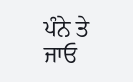ਪੰਨੇ ਤੇ ਜਾਓ